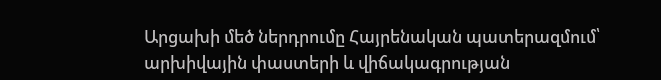Արցախի մեծ ներդրումը Հայրենական պատերազմում՝ արխիվային փաստերի և վիճակագրության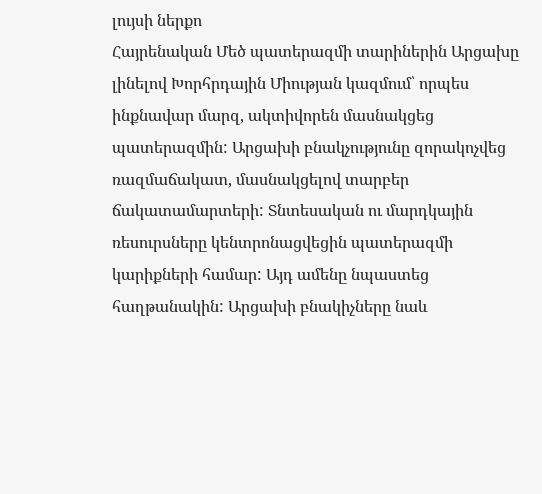լույսի ներքո
Հայրենական Մեծ պատերազմի տարիներին Արցախը լինելով Խորհրդային Միության կազմում՝ որպես ինքնավար մարզ, ակտիվորեն մասնակցեց պատերազմին: Արցախի բնակչությունը զորակոչվեց ռազմաճակատ, մասնակցելով տարբեր ճակատամարտերի: Տնտեսական ու մարդկային ռեսուրսները կենտրոնացվեցին պատերազմի կարիքների համար: Այդ ամենը նպաստեց հաղթանակին: Արցախի բնակիչները նաև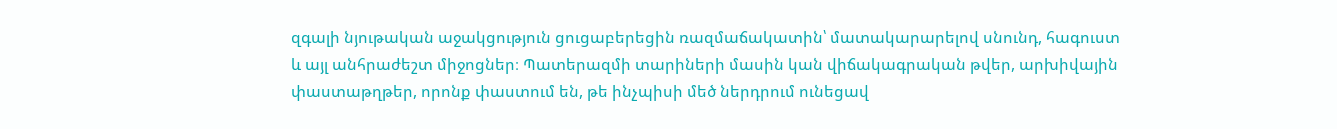զգալի նյութական աջակցություն ցուցաբերեցին ռազմաճակատին՝ մատակարարելով սնունդ, հագուստ և այլ անհրաժեշտ միջոցներ։ Պատերազմի տարիների մասին կան վիճակագրական թվեր, արխիվային փաստաթղթեր, որոնք փաստում են, թե ինչպիսի մեծ ներդրում ունեցավ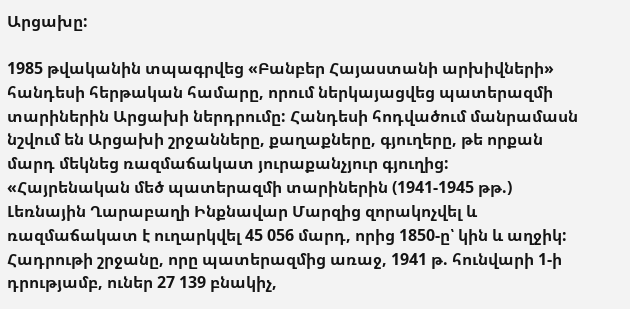Արցախը:

1985 թվականին տպագրվեց «Բանբեր Հայաստանի արխիվների» հանդեսի հերթական համարը, որում ներկայացվեց պատերազմի տարիներին Արցախի ներդրումը: Հանդեսի հոդվածում մանրամասն նշվում են Արցախի շրջանները, քաղաքները, գյուղերը, թե որքան մարդ մեկնեց ռազմաճակատ յուրաքանչյուր գյուղից:
«Հայրենական մեծ պատերազմի տարիներին (1941-1945 թթ.) Լեռնային Ղարաբաղի Ինքնավար Մարզից զորակոչվել և ռազմաճակատ է ուղարկվել 45 056 մարդ, որից 1850-ը՝ կին և աղջիկ: Հադրութի շրջանը, որը պատերազմից առաջ, 1941 թ. հունվարի 1-ի դրությամբ, ուներ 27 139 բնակիչ,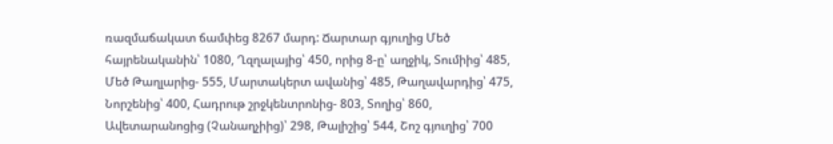ռազմաճակատ ճամփեց 8267 մարդ: Ճարտար գյուղից Մեծ հայրենականին՝ 1080, Ղզղալայից՝ 450, որից 8-ը՝ աղջիկ, Տումիից՝ 485, Մեծ Թաղլարից- 555, Մարտակերտ ավանից՝ 485, Թաղավարդից՝ 475, Նորշենից՝ 400, Հադրութ շրջկենտրոնից- 803, Տողից՝ 860, Ավետարանոցից (Չանաղչիից)՝ 298, Թալիշից՝ 544, Շոշ գյուղից՝ 700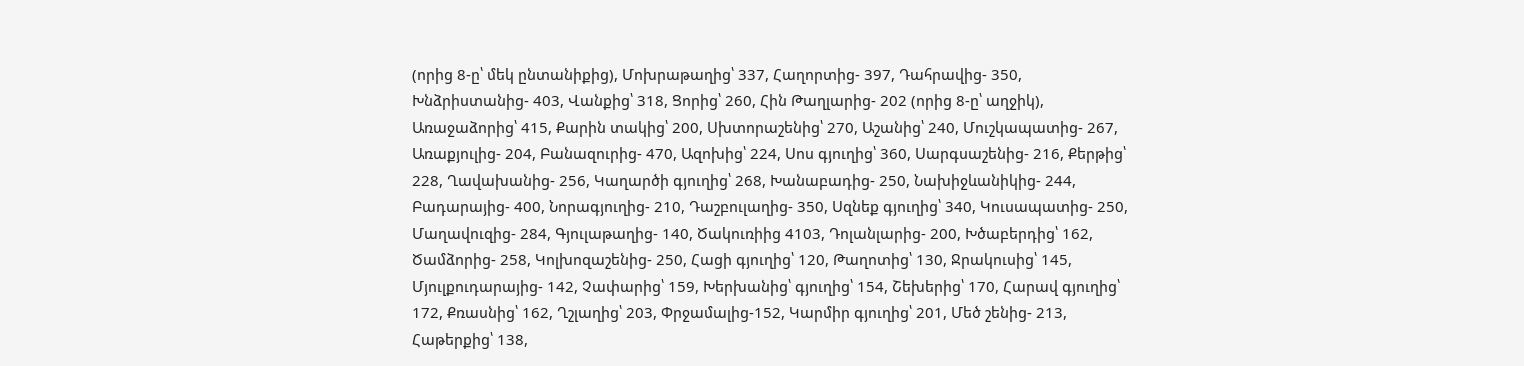(որից 8-ը՝ մեկ ընտանիքից), Մոխրաթաղից՝ 337, Հաղորտից- 397, Դահրավից- 350, Խնձրիստանից- 403, Վանքից՝ 318, Ցորից՝ 260, Հին Թաղլարից- 202 (որից 8-ը՝ աղջիկ), Առաջաձորից՝ 415, Քարին տակից՝ 200, Սխտորաշենից՝ 270, Աշանից՝ 240, Մուշկապատից- 267, Առաքյուլից- 204, Բանազուրից- 470, Ազոխից՝ 224, Սոս գյուղից՝ 360, Սարգսաշենից- 216, Քերթից՝ 228, Ղավախանից- 256, Կաղարծի գյուղից՝ 268, Խանաբադից- 250, Նախիջևանիկից- 244, Բադարայից- 400, Նորագյուղից- 210, Դաշբուլաղից- 350, Սզնեք գյուղից՝ 340, Կուսապատից- 250, Մաղավուզից- 284, Գյուլաթաղից- 140, Ծակուռիից 4103, Դոլանլարից- 200, Խծաբերդից՝ 162, Ծամձորից- 258, Կոլխոզաշենից- 250, Հացի գյուղից՝ 120, Թաղոտից՝ 130, Ջրակուսից՝ 145, Մյուլքուդարայից- 142, Չափարից՝ 159, Խերխանից՝ գյուղից՝ 154, Շեխերից՝ 170, Հարավ գյուղից՝ 172, Քռասնից՝ 162, Ղշլաղից՝ 203, Փրջամալից-152, Կարմիր գյուղից՝ 201, Մեծ շենից- 213, Հաթերքից՝ 138,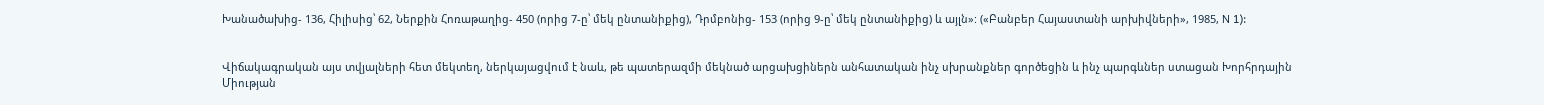Խանածախից- 136, Հիլիսից՝ 62, Ներքին Հոռաթաղից- 450 (որից 7-ը՝ մեկ ընտանիքից), Դրմբոնից- 153 (որից 9-ը՝ մեկ ընտանիքից) և այլն»: («Բանբեր Հայաստանի արխիվների», 1985, N 1):


Վիճակագրական այս տվյալների հետ մեկտեղ, ներկայացվում է նաև, թե պատերազմի մեկնած արցախցիներն անհատական ինչ սխրանքներ գործեցին և ինչ պարգևներ ստացան Խորհրդային Միության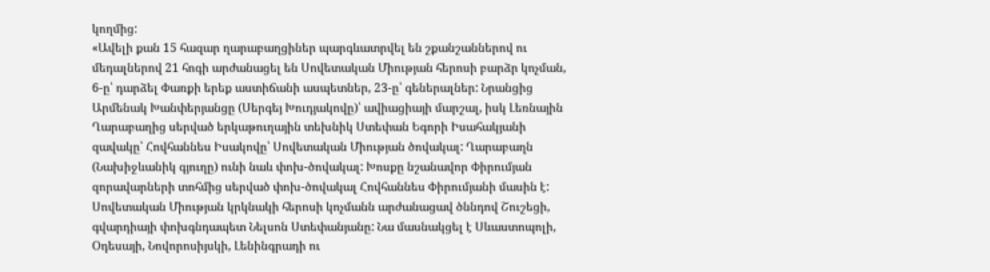կողմից:
«Ավելի քան 15 հազար ղարաբաղցիներ պարգևատրվել են շքանշաններով ու մեդալներով 21 հոգի արժանացել են Սովետական Միության հերոսի բարձր կոչման, 6-ը՝ դարձել Փառքի երեք աստիճանի ասպետներ, 23-ը՝ գեներալներ: Նրանցից Արմենակ Խանփերյանցը (Սերգեյ Խուդյակովը)՝ ավիացիայի մարշալ, իսկ Լեռնային Ղարաբաղից սերված երկաթուղային տեխնիկ Ստեփան Եգորի Իսահակյանի զավակը՝ Հովհաննես Իսակովը՝ Սովետական Միության ծովակալ: Ղարաբաղն (Նախիջևանիկ գյուղը) ունի նաև փոխ-ծովակալ: Խոսքը նշանավոր Փիրումյան զորավարների տոհմից սերված փոխ-ծովակալ Հովհաննես Փիրումյանի մասին է: Սովետական Միության կրկնակի հերոսի կոչմանն արժանացավ ծննդով Շուշեցի, գվարդիայի փոխգնդապետ Նելսոն Ստեփանյանը: Նա մասնակցել է Սևաստոպոլի, Օդեսայի, Նովորոսիյսկի, Լենինգրադի ու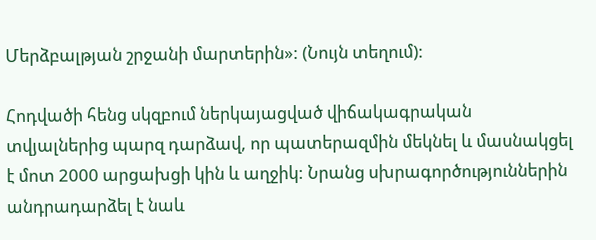Մերձբալթյան շրջանի մարտերին»: (Նույն տեղում):

Հոդվածի հենց սկզբում ներկայացված վիճակագրական տվյալներից պարզ դարձավ, որ պատերազմին մեկնել և մասնակցել է մոտ 2000 արցախցի կին և աղջիկ: Նրանց սխրագործություններին անդրադարձել է նաև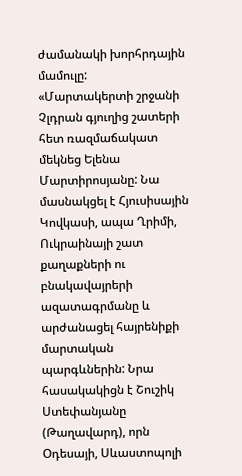ժամանակի խորհրդային մամուլը:
«Մարտակերտի շրջանի Չլդրան գյուղից շատերի հետ ռազմաճակատ մեկնեց Ելենա Մարտիրոսյանը: Նա մասնակցել է Հյուսիսային Կովկասի, ապա Ղրիմի, Ուկրաինայի շատ քաղաքների ու բնակավայրերի ազատագրմանը և արժանացել հայրենիքի մարտական պարգևներին: Նրա հասակակիցն է Շուշիկ Ստեփանյանը (Թաղավարդ), որն Օդեսայի, Սևաստոպոլի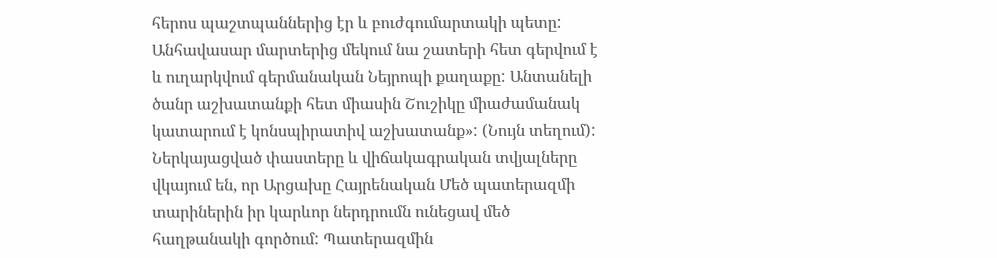հերոս պաշտպաններից էր և բուժգումարտակի պետը: Անհավասար մարտերից մեկում նա շատերի հետ գերվում է և ուղարկվում գերմանական Նեյրոպի քաղաքը: Անտանելի ծանր աշխատանքի հետ միասին Շուշիկը միաժամանակ կատարում է կոնսպիրատիվ աշխատանք»: (Նույն տեղում):
Ներկայացված փաստերը և վիճակագրական տվյալները վկայում են, որ Արցախը Հայրենական Մեծ պատերազմի տարիներին իր կարևոր ներդրումն ունեցավ մեծ հաղթանակի գործում: Պատերազմին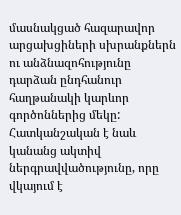մասնակցած հազարավոր արցախցիների սխրանքներն ու անձնազոհությունը դարձան ընդհանուր հաղթանակի կարևոր գործոններից մեկը: Հատկանշական է նաև կանանց ակտիվ ներգրավվածությունը, որը վկայում է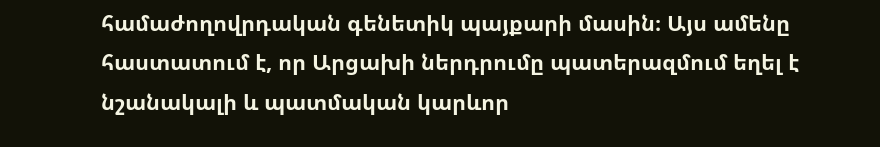համաժողովրդական գենետիկ պայքարի մասին։ Այս ամենը հաստատում է, որ Արցախի ներդրումը պատերազմում եղել է նշանակալի և պատմական կարևոր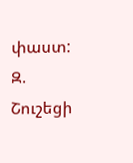փաստ:
Զ. Շուշեցի